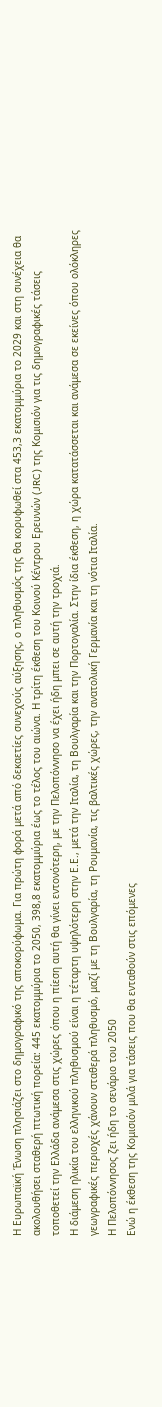Η Ευρωπαϊκή Ένωση πλησιάζει στο δημογραφικό της αποκορύφωμα. Για πρώτη φορά μετά από δεκαετίες συνεχούς αύξησης, ο πληθυσμός της θα κορυφωθεί στα 453,3 εκατομμύρια το 2029 και στη συνέχεια θα ακολουθήσει σταθερή πτωτική πορεία: 445 εκατομμύρια το 2050, 398,8 εκατομμύρια έως το τέλος του αιώνα. Η τρίτη έκθεση του Κοινού Κέντρου Ερευνών (JRC) της Κομισιόν για τις δημογραφικές τάσεις τοποθετεί την Ελλάδα ανάμεσα στις χώρες όπου η πίεση αυτή θα γίνει εντονότερη, με την Πελοπόννησο να έχει ήδη μπει σε αυτή την τροχιά.
Η διάμεση ηλικία του ελληνικού πληθυσμού είναι η τέταρτη υψηλότερη στην Ε.Ε., μετά την Ιταλία, τη Βουλγαρία και την Πορτογαλία. Στην ίδια έκθεση, η χώρα κατατάσσεται και ανάμεσα σε εκείνες όπου ολόκληρες γεωγραφικές περιοχές χάνουν σταθερά πληθυσμό, μαζί με τη Βουλγαρία, τη Ρουμανία, τις βαλτικές χώρες, την ανατολική Γερμανία και τη νότια Ιταλία.
Η Πελοπόννησος ζει ήδη το σενάριο του 2050
Ενώ η έκθεση της Κομισιόν μιλά για τάσεις που θα ενταθούν στις επόμενες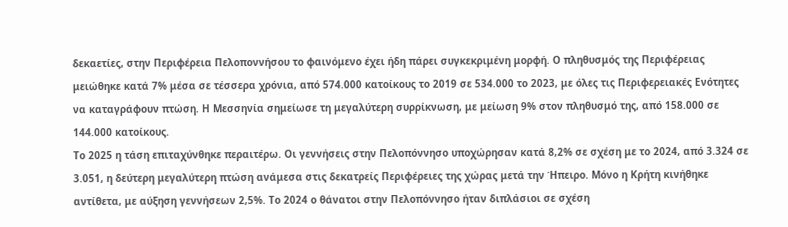δεκαετίες, στην Περιφέρεια Πελοποννήσου το φαινόμενο έχει ήδη πάρει συγκεκριμένη μορφή. Ο πληθυσμός της Περιφέρειας μειώθηκε κατά 7% μέσα σε τέσσερα χρόνια, από 574.000 κατοίκους το 2019 σε 534.000 το 2023, με όλες τις Περιφερειακές Ενότητες να καταγράφουν πτώση. Η Μεσσηνία σημείωσε τη μεγαλύτερη συρρίκνωση, με μείωση 9% στον πληθυσμό της, από 158.000 σε 144.000 κατοίκους.
Το 2025 η τάση επιταχύνθηκε περαιτέρω. Οι γεννήσεις στην Πελοπόννησο υποχώρησαν κατά 8,2% σε σχέση με το 2024, από 3.324 σε 3.051, η δεύτερη μεγαλύτερη πτώση ανάμεσα στις δεκατρείς Περιφέρειες της χώρας μετά την Ήπειρο. Μόνο η Κρήτη κινήθηκε αντίθετα, με αύξηση γεννήσεων 2,5%. Το 2024 ο θάνατοι στην Πελοπόννησο ήταν διπλάσιοι σε σχέση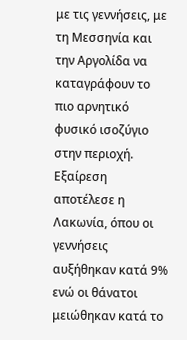με τις γεννήσεις, με τη Μεσσηνία και την Αργολίδα να καταγράφουν το πιο αρνητικό φυσικό ισοζύγιο στην περιοχή. Εξαίρεση αποτέλεσε η Λακωνία, όπου οι γεννήσεις αυξήθηκαν κατά 9% ενώ οι θάνατοι μειώθηκαν κατά το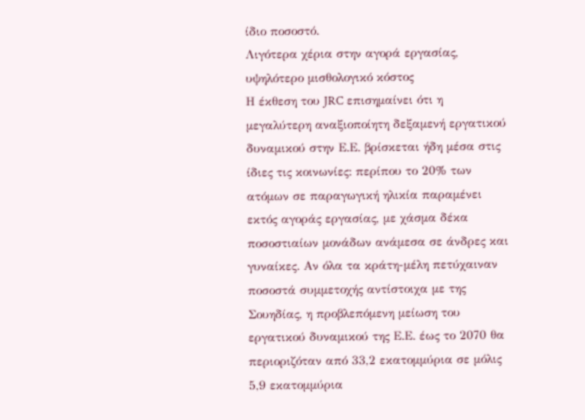ίδιο ποσοστό.
Λιγότερα χέρια στην αγορά εργασίας, υψηλότερο μισθολογικό κόστος
Η έκθεση του JRC επισημαίνει ότι η μεγαλύτερη αναξιοποίητη δεξαμενή εργατικού δυναμικού στην Ε.Ε. βρίσκεται ήδη μέσα στις ίδιες τις κοινωνίες: περίπου το 20% των ατόμων σε παραγωγική ηλικία παραμένει εκτός αγοράς εργασίας, με χάσμα δέκα ποσοστιαίων μονάδων ανάμεσα σε άνδρες και γυναίκες. Αν όλα τα κράτη-μέλη πετύχαιναν ποσοστά συμμετοχής αντίστοιχα με της Σουηδίας, η προβλεπόμενη μείωση του εργατικού δυναμικού της Ε.Ε. έως το 2070 θα περιοριζόταν από 33,2 εκατομμύρια σε μόλις 5,9 εκατομμύρια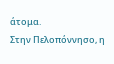άτομα.
Στην Πελοπόννησο, η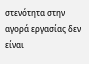στενότητα στην αγορά εργασίας δεν είναι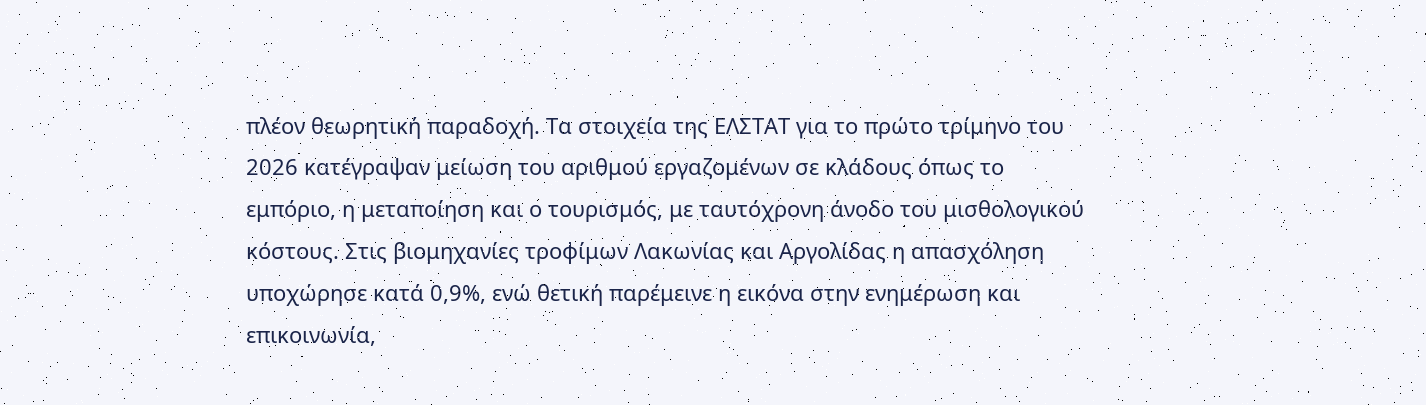πλέον θεωρητική παραδοχή. Τα στοιχεία της ΕΛΣΤΑΤ για το πρώτο τρίμηνο του 2026 κατέγραψαν μείωση του αριθμού εργαζομένων σε κλάδους όπως το εμπόριο, η μεταποίηση και ο τουρισμός, με ταυτόχρονη άνοδο του μισθολογικού κόστους. Στις βιομηχανίες τροφίμων Λακωνίας και Αργολίδας η απασχόληση υποχώρησε κατά 0,9%, ενώ θετική παρέμεινε η εικόνα στην ενημέρωση και επικοινωνία,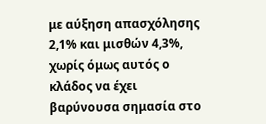με αύξηση απασχόλησης 2,1% και μισθών 4,3%, χωρίς όμως αυτός ο κλάδος να έχει βαρύνουσα σημασία στο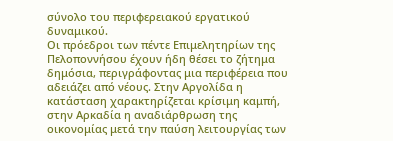σύνολο του περιφερειακού εργατικού δυναμικού.
Οι πρόεδροι των πέντε Επιμελητηρίων της Πελοποννήσου έχουν ήδη θέσει το ζήτημα δημόσια, περιγράφοντας μια περιφέρεια που αδειάζει από νέους. Στην Αργολίδα η κατάσταση χαρακτηρίζεται κρίσιμη καμπή, στην Αρκαδία η αναδιάρθρωση της οικονομίας μετά την παύση λειτουργίας των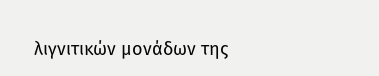λιγνιτικών μονάδων της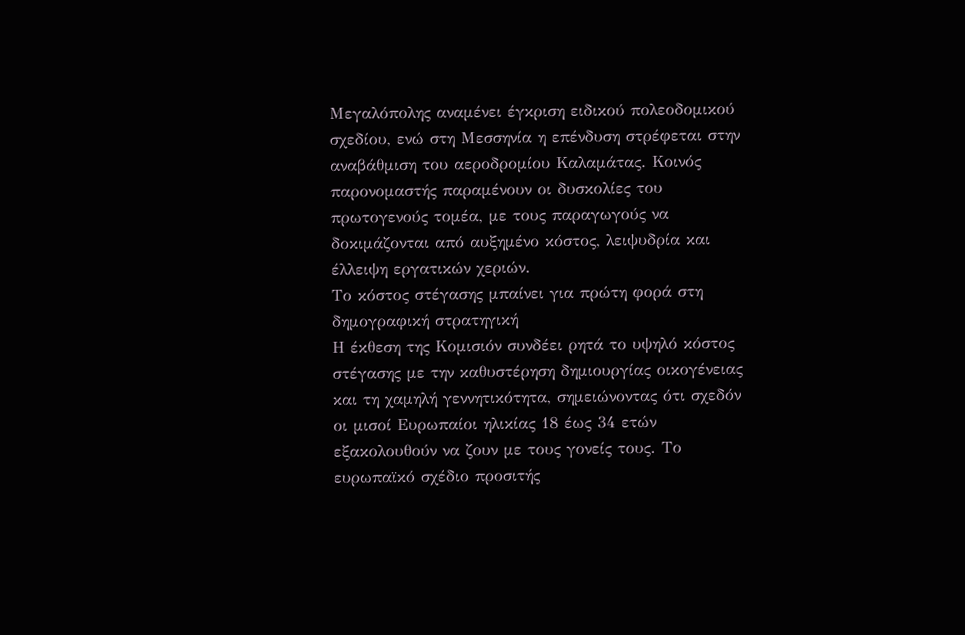Μεγαλόπολης αναμένει έγκριση ειδικού πολεοδομικού σχεδίου, ενώ στη Μεσσηνία η επένδυση στρέφεται στην αναβάθμιση του αεροδρομίου Καλαμάτας. Κοινός παρονομαστής παραμένουν οι δυσκολίες του πρωτογενούς τομέα, με τους παραγωγούς να δοκιμάζονται από αυξημένο κόστος, λειψυδρία και έλλειψη εργατικών χεριών.
Το κόστος στέγασης μπαίνει για πρώτη φορά στη δημογραφική στρατηγική
Η έκθεση της Κομισιόν συνδέει ρητά το υψηλό κόστος στέγασης με την καθυστέρηση δημιουργίας οικογένειας και τη χαμηλή γεννητικότητα, σημειώνοντας ότι σχεδόν οι μισοί Ευρωπαίοι ηλικίας 18 έως 34 ετών εξακολουθούν να ζουν με τους γονείς τους. Το ευρωπαϊκό σχέδιο προσιτής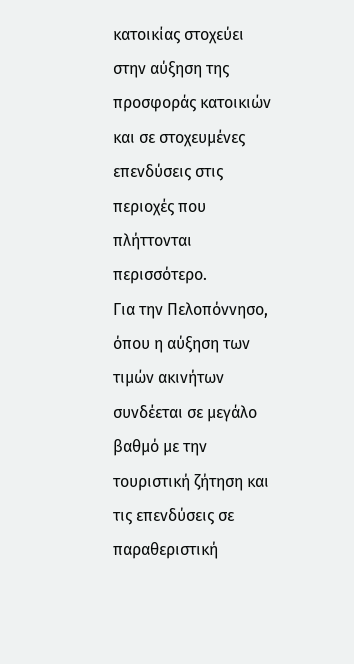κατοικίας στοχεύει στην αύξηση της προσφοράς κατοικιών και σε στοχευμένες επενδύσεις στις περιοχές που πλήττονται περισσότερο.
Για την Πελοπόννησο, όπου η αύξηση των τιμών ακινήτων συνδέεται σε μεγάλο βαθμό με την τουριστική ζήτηση και τις επενδύσεις σε παραθεριστική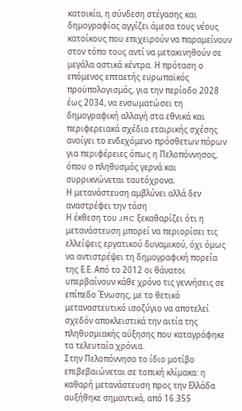κατοικία, η σύνδεση στέγασης και δημογραφίας αγγίζει άμεσα τους νέους κατοίκους που επιχειρούν να παραμείνουν στον τόπο τους αντί να μετακινηθούν σε μεγάλα αστικά κέντρα. Η πρόταση ο επόμενος επταετής ευρωπαϊκός προϋπολογισμός, για την περίοδο 2028 έως 2034, να ενσωματώσει τη δημογραφική αλλαγή στα εθνικά και περιφερειακά σχέδια εταιρικής σχέσης ανοίγει το ενδεχόμενο πρόσθετων πόρων για περιφέρειες όπως η Πελοπόννησος, όπου ο πληθυσμός γερνά και συρρικνώνεται ταυτόχρονα.
Η μετανάστευση αμβλύνει αλλά δεν αναστρέφει την τάση
Η έκθεση του JRC ξεκαθαρίζει ότι η μετανάστευση μπορεί να περιορίσει τις ελλείψεις εργατικού δυναμικού, όχι όμως να αντιστρέψει τη δημογραφική πορεία της Ε.Ε. Από το 2012 οι θάνατοι υπερβαίνουν κάθε χρόνο τις γεννήσεις σε επίπεδο Ένωσης, με το θετικό μεταναστευτικό ισοζύγιο να αποτελεί σχεδόν αποκλειστικά την αιτία της πληθυσμιακής αύξησης που καταγράφηκε τα τελευταία χρόνια.
Στην Πελοπόννησο το ίδιο μοτίβο επιβεβαιώνεται σε τοπική κλίμακα: η καθαρή μετανάστευση προς την Ελλάδα αυξήθηκε σημαντικά, από 16.355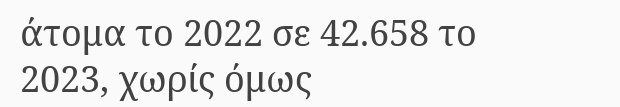άτομα το 2022 σε 42.658 το 2023, χωρίς όμως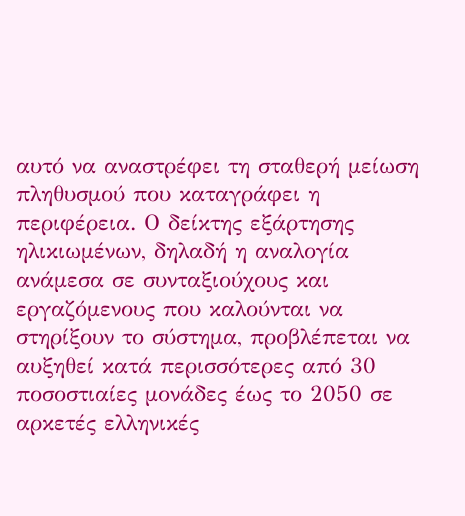αυτό να αναστρέφει τη σταθερή μείωση πληθυσμού που καταγράφει η περιφέρεια. Ο δείκτης εξάρτησης ηλικιωμένων, δηλαδή η αναλογία ανάμεσα σε συνταξιούχους και εργαζόμενους που καλούνται να στηρίξουν το σύστημα, προβλέπεται να αυξηθεί κατά περισσότερες από 30 ποσοστιαίες μονάδες έως το 2050 σε αρκετές ελληνικές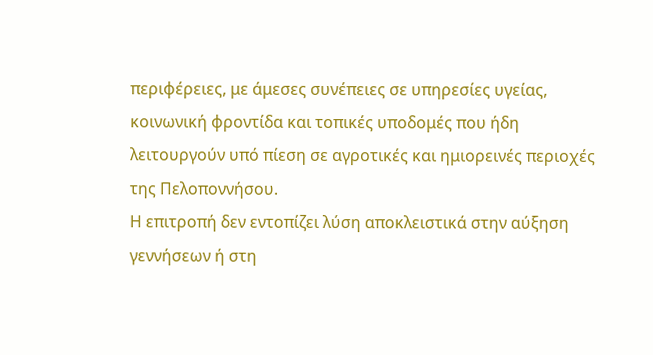περιφέρειες, με άμεσες συνέπειες σε υπηρεσίες υγείας, κοινωνική φροντίδα και τοπικές υποδομές που ήδη λειτουργούν υπό πίεση σε αγροτικές και ημιορεινές περιοχές της Πελοποννήσου.
Η επιτροπή δεν εντοπίζει λύση αποκλειστικά στην αύξηση γεννήσεων ή στη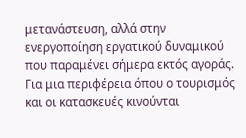μετανάστευση, αλλά στην ενεργοποίηση εργατικού δυναμικού που παραμένει σήμερα εκτός αγοράς. Για μια περιφέρεια όπου ο τουρισμός και οι κατασκευές κινούνται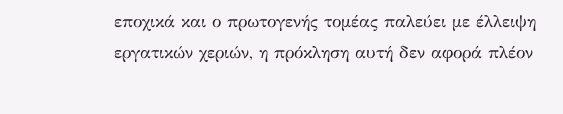εποχικά και ο πρωτογενής τομέας παλεύει με έλλειψη εργατικών χεριών, η πρόκληση αυτή δεν αφορά πλέον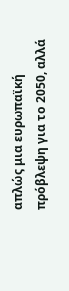απλώς μια ευρωπαϊκή πρόβλεψη για το 2050, αλλά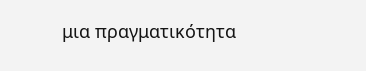μια πραγματικότητα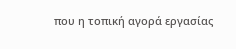που η τοπική αγορά εργασίας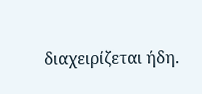διαχειρίζεται ήδη.